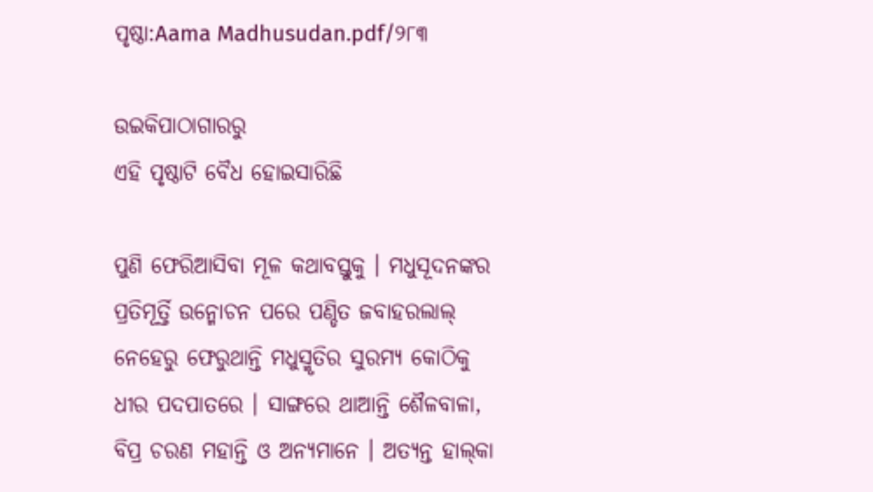ପୃଷ୍ଠା:Aama Madhusudan.pdf/୨୮୩

ଉଇକିପାଠାଗାର‌ରୁ
ଏହି ପୃଷ୍ଠାଟି ବୈଧ ହୋଇସାରିଛି

ପୁଣି ଫେରିଆସିବା ମୂଳ କଥାବସ୍ତୁକୁ । ମଧୁସୂଦନଙ୍କର ପ୍ରତିମୂର୍ତ୍ତି ଉନ୍ମୋଚନ ପରେ ପଣ୍ଡିତ ଜବାହରଲାଲ୍‍ ନେହେରୁ ଫେରୁଥାନ୍ତି ମଧୁସ୍ମୃତିର ସୁରମ୍ୟ କୋଠିକୁ ଧୀର ପଦପାତରେ । ସାଙ୍ଗରେ ଥାଆନ୍ତି ଶୈଳବାଳା, ବିପ୍ର ଚରଣ ମହାନ୍ତି ଓ ଅନ୍ୟମାନେ । ଅତ୍ୟନ୍ତ ହାଲ୍‍କା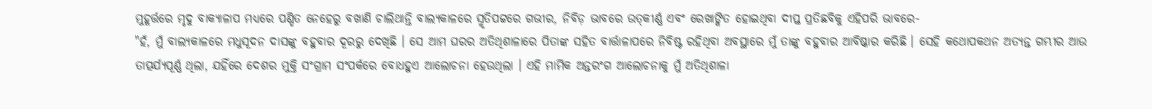ମୁହୂର୍ତ୍ତରେ ମୃଦୁ ବାକ୍ୟାଳାପ ମଧ୍ୟରେ ପଣ୍ଡିତ ନେହେରୁ ବଖାଣି ଚାଲିଥାନ୍ତି ବାଲ୍ୟକାଳରେ ସ୍ମୃତିପଟ୍ଟରେ ଗଭୀର, ନିବିଡ଼ ଭାବରେ ଉତ୍‍କୀର୍ଣ୍ଣ ଏବଂ ରେଖାଙ୍କିତ ହୋଇଥିବା ଦୀପ୍ତ ପ୍ରତିଛବିକୁ ଏହିପରି ଭାବରେ-
"ହଁ, ମୁଁ ବାଲ୍ୟକାଳରେ ମଧୁସୂଦନ ଦାସଙ୍କୁ ବହୁବାର ଦୂରରୁ ଦେଖିଛି । ସେ ଆମ ଘରର ଅତିଥିଶାଳାରେ ପିତାଙ୍କ ସହିତ ବାର୍ତ୍ତାଳାପରେ ନିବିଷ୍ଟ ରହିଥିବା ଅବସ୍ଥାରେ ମୁଁ ତାଙ୍କୁ ବହୁବାର ଆବିଷ୍କାର କରିଛି । ସେହି କଥୋପକଥନ ଅତ୍ୟନ୍ତ ଗମ୍ଭୀର ଆଉ ତାତ୍ପର୍ଯ୍ୟପୂର୍ଣ୍ଣ ଥିଲା, ଯହିଁରେ ଦେଶର ମୁକ୍ତି ସଂଗ୍ରାମ ସଂପର୍କରେ ବୋଧହୁଏ ଆଲୋଚନା ହେଉଥିଲା । ଏହି ମାର୍ମିକ ଅନ୍ତରଂଗ ଆଲୋଚନାକୁ ମୁଁ ଅତିଥିଶାଳା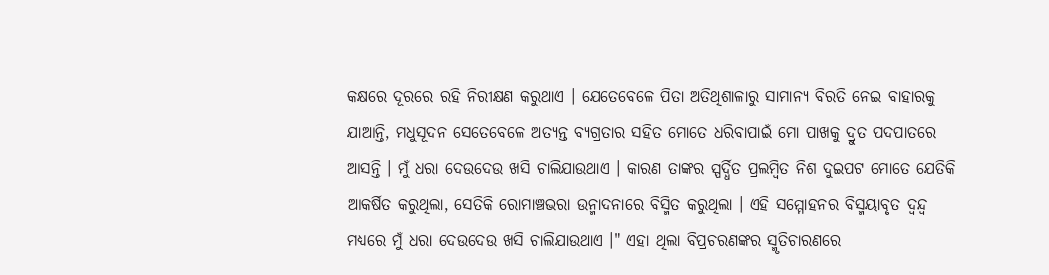କକ୍ଷରେ ଦୂରରେ ରହି ନିରୀକ୍ଷଣ କରୁଥାଏ । ଯେତେବେଳେ ପିତା ଅତିଥିଶାଳାରୁ ସାମାନ୍ୟ ବିରତି ନେଇ ବାହାରକୁ ଯାଆନ୍ତି, ମଧୁସୂଦନ ସେତେବେଳେ ଅତ୍ୟନ୍ତ ବ୍ୟଗ୍ରତାର ସହିତ ମୋତେ ଧରିବାପାଇଁ ମୋ ପାଖକୁ ଦ୍ରୁତ ପଦପାତରେ ଆସନ୍ତି । ମୁଁ ଧରା ଦେଉଦେଉ ଖସି ଚାଲିଯାଉଥାଏ । କାରଣ ତାଙ୍କର ସ୍ପର୍ଦ୍ଧିତ ପ୍ରଲମ୍ବିତ ନିଶ ଦୁଇପଟ ମୋତେ ଯେତିକି ଆକର୍ଷିତ କରୁଥିଲା, ସେତିକି ରୋମାଞ୍ଚଭରା ଉନ୍ମାଦନାରେ ବିସ୍ମିତ କରୁଥିଲା । ଏହି ସମ୍ମୋହନର ବିସ୍ମୟାବୃତ ଦ୍ୱନ୍ଦ୍ୱ ମଧ୍ୟରେ ମୁଁ ଧରା ଦେଉଦେଉ ଖସି ଚାଲିଯାଉଥାଏ ।" ଏହା ଥିଲା ବିପ୍ରଚରଣଙ୍କର ସ୍ମୃତିଚାରଣରେ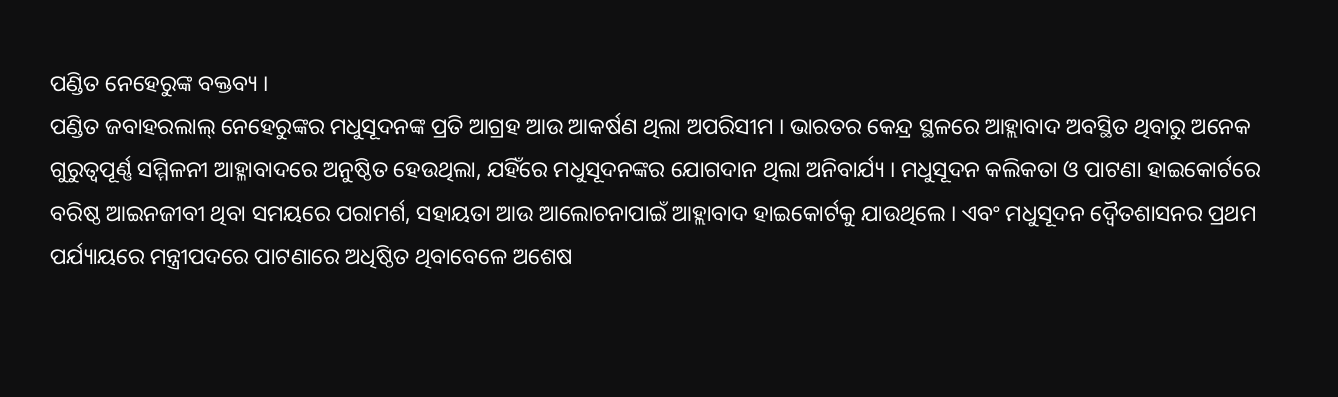ପଣ୍ଡିତ ନେହେରୁଙ୍କ ବକ୍ତବ୍ୟ ।
ପଣ୍ଡିତ ଜବାହରଲାଲ୍‍ ନେହେରୁଙ୍କର ମଧୁସୂଦନଙ୍କ ପ୍ରତି ଆଗ୍ରହ ଆଉ ଆକର୍ଷଣ ଥିଲା ଅପରିସୀମ । ଭାରତର କେନ୍ଦ୍ର ସ୍ଥଳରେ ଆହ୍ଲାବାଦ ଅବସ୍ଥିତ ଥିବାରୁ ଅନେକ ଗୁରୁତ୍ୱପୂର୍ଣ୍ଣ ସମ୍ମିଳନୀ ଆହ୍ଳାବାଦରେ ଅନୁଷ୍ଠିତ ହେଉଥିଲା, ଯହିଁରେ ମଧୁସୂଦନଙ୍କର ଯୋଗଦାନ ଥିଲା ଅନିବାର୍ଯ୍ୟ । ମଧୁସୂଦନ କଲିକତା ଓ ପାଟଣା ହାଇକୋର୍ଟରେ ବରିଷ୍ଠ ଆଇନଜୀବୀ ଥିବା ସମୟରେ ପରାମର୍ଶ, ସହାୟତା ଆଉ ଆଲୋଚନାପାଇଁ ଆହ୍ଲାବାଦ ହାଇକୋର୍ଟକୁ ଯାଉଥିଲେ । ଏବଂ ମଧୁସୂଦନ ଦ୍ୱୈତଶାସନର ପ୍ରଥମ ପର୍ଯ୍ୟାୟରେ ମନ୍ତ୍ରୀପଦରେ ପାଟଣାରେ ଅଧିଷ୍ଠିତ ଥିବାବେଳେ ଅଶେଷ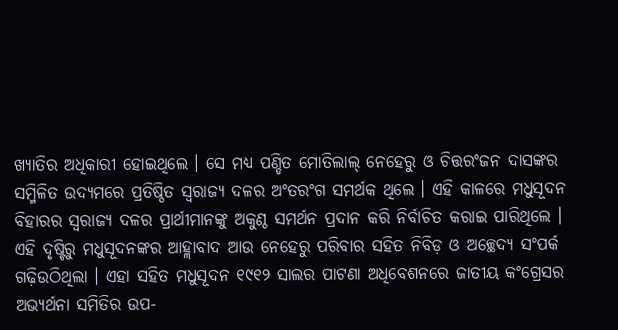ଖ୍ୟାତିର ଅଧିକାରୀ ହୋଇଥିଲେ । ସେ ମଧ୍ୟ ପଣ୍ଡିତ ମୋତିଲାଲ୍‍ ନେହେରୁ ଓ ଚିତ୍ତରଂଜନ ଦାସଙ୍କର ସମ୍ମିଳିତ ଉଦ୍ୟମରେ ପ୍ରତିଷ୍ଠିତ ସ୍ୱରାଜ୍ୟ ଦଳର ଅଂତରଂଗ ସମର୍ଥକ ଥିଲେ । ଏହି କାଳରେ ମଧୁସୂଦନ ବିହାରର ସ୍ୱରାଜ୍ୟ ଦଳର ପ୍ରାର୍ଥୀମାନଙ୍କୁ ଅକୁଣ୍ଠ ସମର୍ଥନ ପ୍ରଦାନ କରି ନିର୍ବାଚିତ କରାଇ ପାରିଥିଲେ । ଏହି ଦୃଷ୍ଟିରୁ ମଧୁସୂଦନଙ୍କର ଆହ୍ଲାବାଦ ଆଉ ନେହେରୁ ପରିବାର ସହିତ ନିବିଡ଼ ଓ ଅଚ୍ଛେଦ୍ୟ ସଂପର୍କ ଗଢ଼ିଉଠିଥିଲା । ଏହା ସହିତ ମଧୁସୂଦନ ୧୯୧୨ ସାଲର ପାଟଣା ଅଧିବେଶନରେ ଜାତୀୟ କଂଗ୍ରେସର ଅଭ୍ୟର୍ଥନା ସମିତିର ଉପ-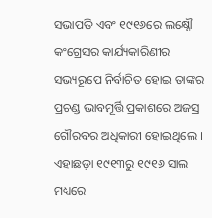ସଭାପତି ଏବଂ ୧୯୧୬ରେ ଲକ୍ଷ୍ନୌ କଂଗ୍ରେସର କାର୍ଯ୍ୟକାରିଣୀର ସଭ୍ୟରୂପେ ନିର୍ବାଚିତ ହୋଇ ତାଙ୍କର ପ୍ରଚଣ୍ଡ ଭାବମୂର୍ତ୍ତି ପ୍ରକାଶରେ ଅଜସ୍ର ଗୌରବର ଅଧିକାରୀ ହୋଇଥିଲେ । ଏହାଛଡ଼ା ୧୯୧୩ରୁ ୧୯୧୬ ସାଲ ମଧ୍ୟରେ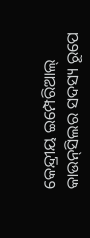କେନ୍ଦ୍ରୀୟ ଇମ୍ପେରିଆଲ୍‍ କାଉନ୍‍ସିଲର ସଦସ୍ୟ ରୂପେ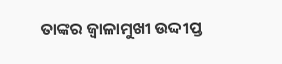ତାଙ୍କର ଜ୍ୱାଳାମୁଖୀ ଉଦ୍ଦୀପ୍ତ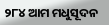୨୮୪ ଆମ ମଧୁସୂଦନ